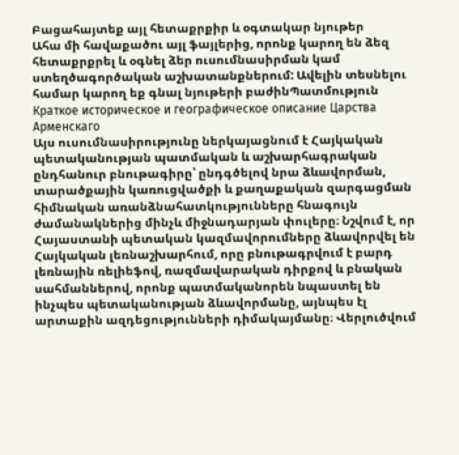Բացահայտեք այլ հետաքրքիր և օգտակար նյութեր
Ահա մի հավաքածու այլ ֆայլերից, որոնք կարող են ձեզ հետաքրքրել և օգնել ձեր ուսումնասիրման կամ ստեղծագործական աշխատանքներում: Ավելին տեսնելու համար կարող եք գնալ նյութերի բաժինՊատմություն
Краткое историческое и географическое описание Царства Арменскаго
Այս ուսումնասիրությունը ներկայացնում է Հայկական պետականության պատմական և աշխարհագրական ընդհանուր բնութագիրը՝ ընդգծելով նրա ձևավորման, տարածքային կառուցվածքի և քաղաքական զարգացման հիմնական առանձնահատկությունները հնագույն ժամանակներից մինչև միջնադարյան փուլերը։ Նշվում է, որ Հայաստանի պետական կազմավորումները ձևավորվել են Հայկական լեռնաշխարհում, որը բնութագրվում է բարդ լեռնային ռելիեֆով, ռազմավարական դիրքով և բնական սահմաններով, որոնք պատմականորեն նպաստել են ինչպես պետականության ձևավորմանը, այնպես էլ արտաքին ազդեցությունների դիմակայմանը։ Վերլուծվում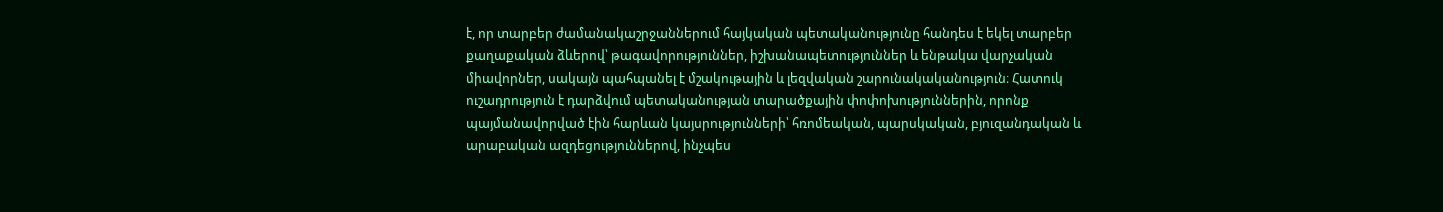է, որ տարբեր ժամանակաշրջաններում հայկական պետականությունը հանդես է եկել տարբեր քաղաքական ձևերով՝ թագավորություններ, իշխանապետություններ և ենթակա վարչական միավորներ, սակայն պահպանել է մշակութային և լեզվական շարունակականություն։ Հատուկ ուշադրություն է դարձվում պետականության տարածքային փոփոխություններին, որոնք պայմանավորված էին հարևան կայսրությունների՝ հռոմեական, պարսկական, բյուզանդական և արաբական ազդեցություններով, ինչպես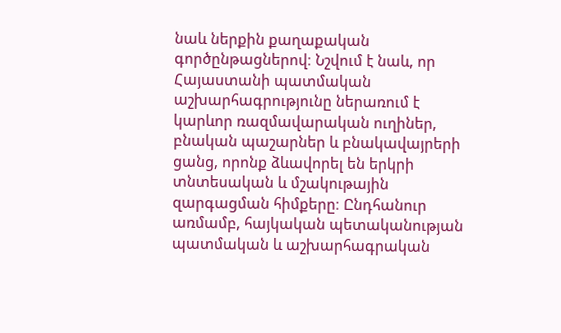նաև ներքին քաղաքական գործընթացներով։ Նշվում է նաև, որ Հայաստանի պատմական աշխարհագրությունը ներառում է կարևոր ռազմավարական ուղիներ, բնական պաշարներ և բնակավայրերի ցանց, որոնք ձևավորել են երկրի տնտեսական և մշակութային զարգացման հիմքերը։ Ընդհանուր առմամբ, հայկական պետականության պատմական և աշխարհագրական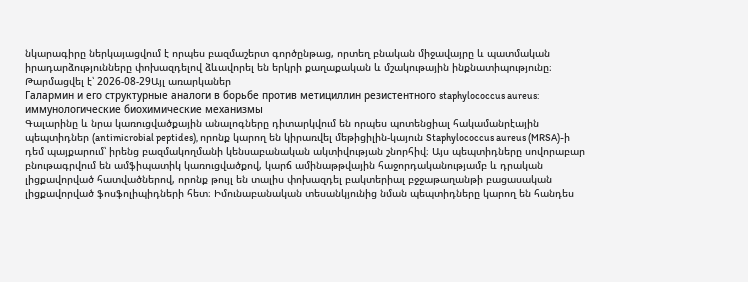նկարագիրը ներկայացվում է որպես բազմաշերտ գործընթաց, որտեղ բնական միջավայրը և պատմական իրադարձությունները փոխազդելով ձևավորել են երկրի քաղաքական և մշակութային ինքնատիպությունը։
Թարմացվել է՝ 2026-08-29Այլ առարկաներ
Галармин и его структурные аналоги в борьбе против метициллин резистентного staphylococcus aureus: иммунологические биохимические механизмы
Գալարինը և նրա կառուցվածքային անալոգները դիտարկվում են որպես պոտենցիալ հակամանրէային պեպտիդներ (antimicrobial peptides), որոնք կարող են կիրառվել մեթիցիլին-կայուն Staphylococcus aureus (MRSA)-ի դեմ պայքարում՝ իրենց բազմակողմանի կենսաբանական ակտիվության շնորհիվ։ Այս պեպտիդները սովորաբար բնութագրվում են ամֆիպատիկ կառուցվածքով, կարճ ամինաթթվային հաջորդականությամբ և դրական լիցքավորված հատվածներով, որոնք թույլ են տալիս փոխազդել բակտերիալ բջջաթաղանթի բացասական լիցքավորված ֆոսֆոլիպիդների հետ։ Իմունաբանական տեսանկյունից նման պեպտիդները կարող են հանդես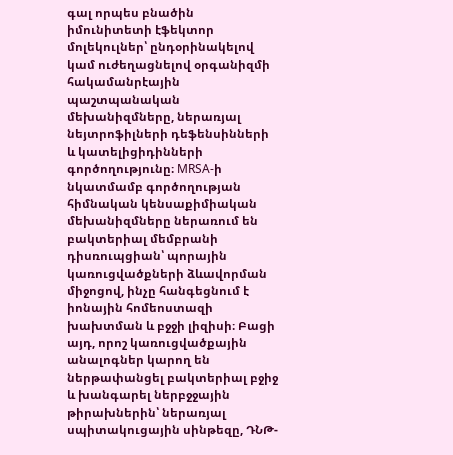գալ որպես բնածին իմունիտետի էֆեկտոր մոլեկուլներ՝ ընդօրինակելով կամ ուժեղացնելով օրգանիզմի հակամանրէային պաշտպանական մեխանիզմները, ներառյալ նեյտրոֆիլների դեֆենսինների և կատելիցիդինների գործողությունը։ MRSA-ի նկատմամբ գործողության հիմնական կենսաքիմիական մեխանիզմները ներառում են բակտերիալ մեմբրանի դիսռուպցիան՝ պորային կառուցվածքների ձևավորման միջոցով, ինչը հանգեցնում է իոնային հոմեոստազի խախտման և բջջի լիզիսի։ Բացի այդ, որոշ կառուցվածքային անալոգներ կարող են ներթափանցել բակտերիալ բջիջ և խանգարել ներբջջային թիրախներին՝ ներառյալ սպիտակուցային սինթեզը, ԴՆԹ-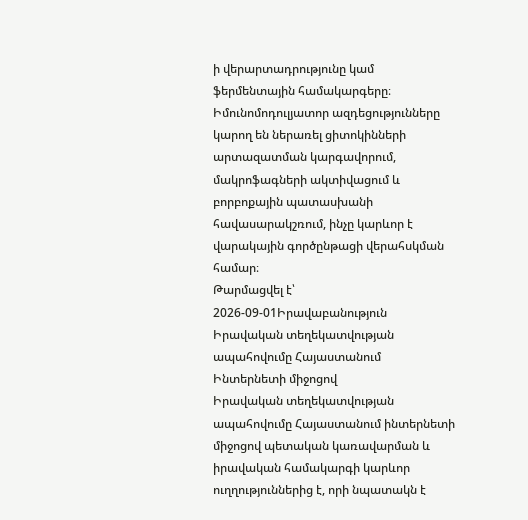ի վերարտադրությունը կամ ֆերմենտային համակարգերը։ Իմունոմոդուլյատոր ազդեցությունները կարող են ներառել ցիտոկինների արտազատման կարգավորում, մակրոֆագների ակտիվացում և բորբոքային պատասխանի հավասարակշռում, ինչը կարևոր է վարակային գործընթացի վերահսկման համար։
Թարմացվել է՝ 2026-09-01Իրավաբանություն
Իրավական տեղեկատվության ապահովումը Հայաստանում Ինտերնետի միջոցով
Իրավական տեղեկատվության ապահովումը Հայաստանում ինտերնետի միջոցով պետական կառավարման և իրավական համակարգի կարևոր ուղղություններից է, որի նպատակն է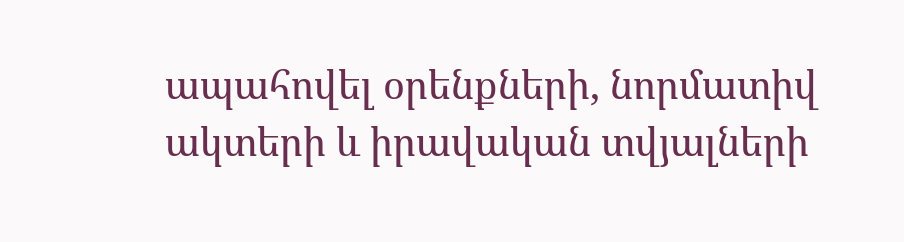ապահովել օրենքների, նորմատիվ ակտերի և իրավական տվյալների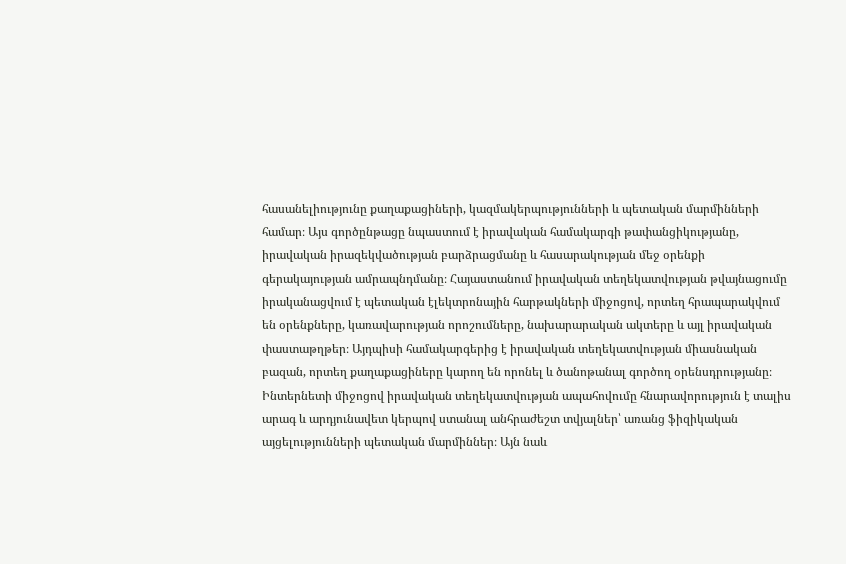հասանելիությունը քաղաքացիների, կազմակերպությունների և պետական մարմինների համար։ Այս գործընթացը նպաստում է իրավական համակարգի թափանցիկությանը, իրավական իրազեկվածության բարձրացմանը և հասարակության մեջ օրենքի գերակայության ամրապնդմանը։ Հայաստանում իրավական տեղեկատվության թվայնացումը իրականացվում է պետական էլեկտրոնային հարթակների միջոցով, որտեղ հրապարակվում են օրենքները, կառավարության որոշումները, նախարարական ակտերը և այլ իրավական փաստաթղթեր։ Այդպիսի համակարգերից է իրավական տեղեկատվության միասնական բազան, որտեղ քաղաքացիները կարող են որոնել և ծանոթանալ գործող օրենսդրությանը։ Ինտերնետի միջոցով իրավական տեղեկատվության ապահովումը հնարավորություն է տալիս արագ և արդյունավետ կերպով ստանալ անհրաժեշտ տվյալներ՝ առանց ֆիզիկական այցելությունների պետական մարմիններ։ Այն նաև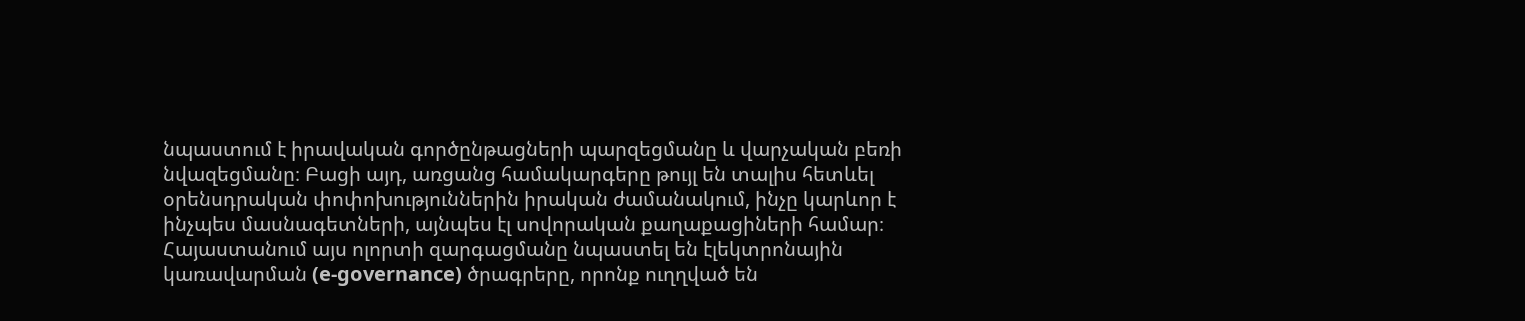նպաստում է իրավական գործընթացների պարզեցմանը և վարչական բեռի նվազեցմանը։ Բացի այդ, առցանց համակարգերը թույլ են տալիս հետևել օրենսդրական փոփոխություններին իրական ժամանակում, ինչը կարևոր է ինչպես մասնագետների, այնպես էլ սովորական քաղաքացիների համար։ Հայաստանում այս ոլորտի զարգացմանը նպաստել են էլեկտրոնային կառավարման (e-governance) ծրագրերը, որոնք ուղղված են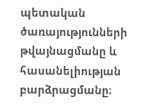պետական ծառայությունների թվայնացմանը և հասանելիության բարձրացմանը։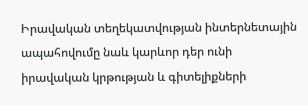Իրավական տեղեկատվության ինտերնետային ապահովումը նաև կարևոր դեր ունի իրավական կրթության և գիտելիքների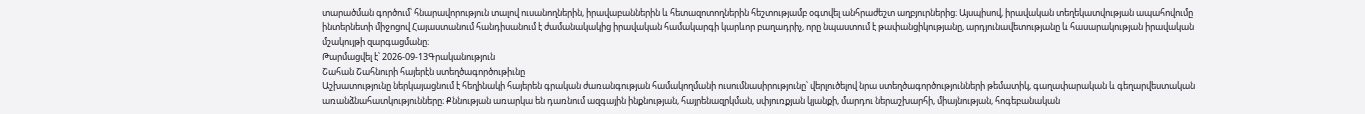տարածման գործում՝ հնարավորություն տալով ուսանողներին, իրավաբաններին և հետազոտողներին հեշտությամբ օգտվել անհրաժեշտ աղբյուրներից։ Այսպիսով, իրավական տեղեկատվության ապահովումը ինտերնետի միջոցով Հայաստանում հանդիսանում է ժամանակակից իրավական համակարգի կարևոր բաղադրիչ, որը նպաստում է թափանցիկությանը, արդյունավետությանը և հասարակության իրավական մշակույթի զարգացմանը։
Թարմացվել է՝ 2026-09-13Գրականություն
Շահան Շահնուրի հայերէն ստեղծագործութիւնը
Աշխատությունը ներկայացնում է հեղինակի հայերեն գրական ժառանգության համակողմանի ուսումնասիրությունը՝ վերլուծելով նրա ստեղծագործությունների թեմատիկ, գաղափարական և գեղարվեստական առանձնահատկությունները։ Քննության առարկա են դառնում ազգային ինքնության, հայրենազրկման, սփյուռքյան կյանքի, մարդու ներաշխարհի, միայնության, հոգեբանական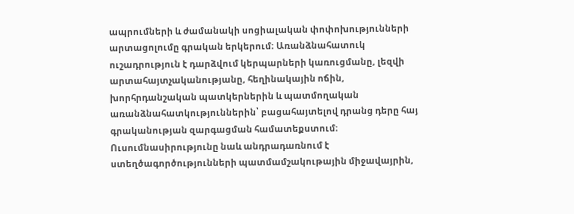ապրումների և ժամանակի սոցիալական փոփոխությունների արտացոլումը գրական երկերում։ Առանձնահատուկ ուշադրություն է դարձվում կերպարների կառուցմանը, լեզվի արտահայտչականությանը, հեղինակային ոճին, խորհրդանշական պատկերներին և պատմողական առանձնահատկություններին՝ բացահայտելով դրանց դերը հայ գրականության զարգացման համատեքստում։ Ուսումնասիրությունը նաև անդրադառնում է ստեղծագործությունների պատմամշակութային միջավայրին,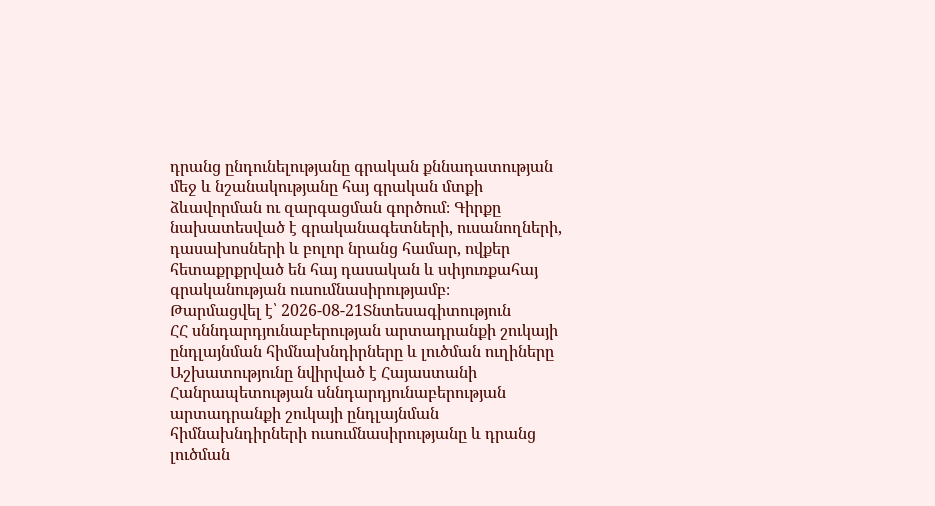դրանց ընդունելությանը գրական քննադատության մեջ և նշանակությանը հայ գրական մտքի ձևավորման ու զարգացման գործում։ Գիրքը նախատեսված է գրականագետների, ուսանողների, դասախոսների և բոլոր նրանց համար, ովքեր հետաքրքրված են հայ դասական և սփյուռքահայ գրականության ուսումնասիրությամբ։
Թարմացվել է՝ 2026-08-21Տնտեսագիտություն
ՀՀ սննդարդյունաբերության արտադրանքի շուկայի ընդլայնման հիմնախնդիրները և լուծման ուղիները
Աշխատությունը նվիրված է Հայաստանի Հանրապետության սննդարդյունաբերության արտադրանքի շուկայի ընդլայնման հիմնախնդիրների ուսումնասիրությանը և դրանց լուծման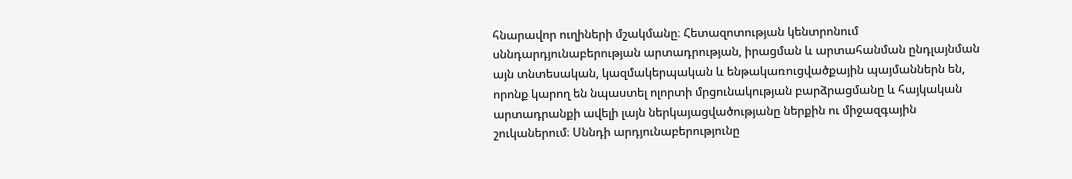հնարավոր ուղիների մշակմանը։ Հետազոտության կենտրոնում սննդարդյունաբերության արտադրության, իրացման և արտահանման ընդլայնման այն տնտեսական, կազմակերպական և ենթակառուցվածքային պայմաններն են, որոնք կարող են նպաստել ոլորտի մրցունակության բարձրացմանը և հայկական արտադրանքի ավելի լայն ներկայացվածությանը ներքին ու միջազգային շուկաներում։ Սննդի արդյունաբերությունը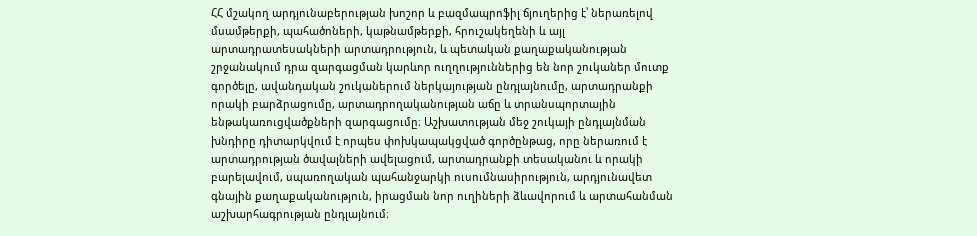ՀՀ մշակող արդյունաբերության խոշոր և բազմապրոֆիլ ճյուղերից է՝ ներառելով մսամթերքի, պահածոների, կաթնամթերքի, հրուշակեղենի և այլ արտադրատեսակների արտադրություն, և պետական քաղաքականության շրջանակում դրա զարգացման կարևոր ուղղություններից են նոր շուկաներ մուտք գործելը, ավանդական շուկաներում ներկայության ընդլայնումը, արտադրանքի որակի բարձրացումը, արտադրողականության աճը և տրանսպորտային ենթակառուցվածքների զարգացումը։ Աշխատության մեջ շուկայի ընդլայնման խնդիրը դիտարկվում է որպես փոխկապակցված գործընթաց, որը ներառում է արտադրության ծավալների ավելացում, արտադրանքի տեսականու և որակի բարելավում, սպառողական պահանջարկի ուսումնասիրություն, արդյունավետ գնային քաղաքականություն, իրացման նոր ուղիների ձևավորում և արտահանման աշխարհագրության ընդլայնում։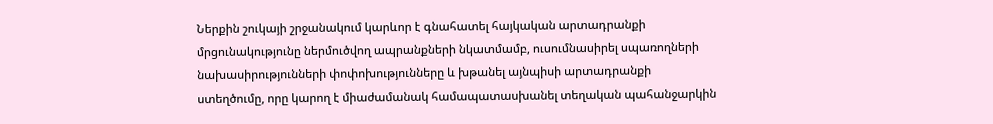Ներքին շուկայի շրջանակում կարևոր է գնահատել հայկական արտադրանքի մրցունակությունը ներմուծվող ապրանքների նկատմամբ, ուսումնասիրել սպառողների նախասիրությունների փոփոխությունները և խթանել այնպիսի արտադրանքի ստեղծումը, որը կարող է միաժամանակ համապատասխանել տեղական պահանջարկին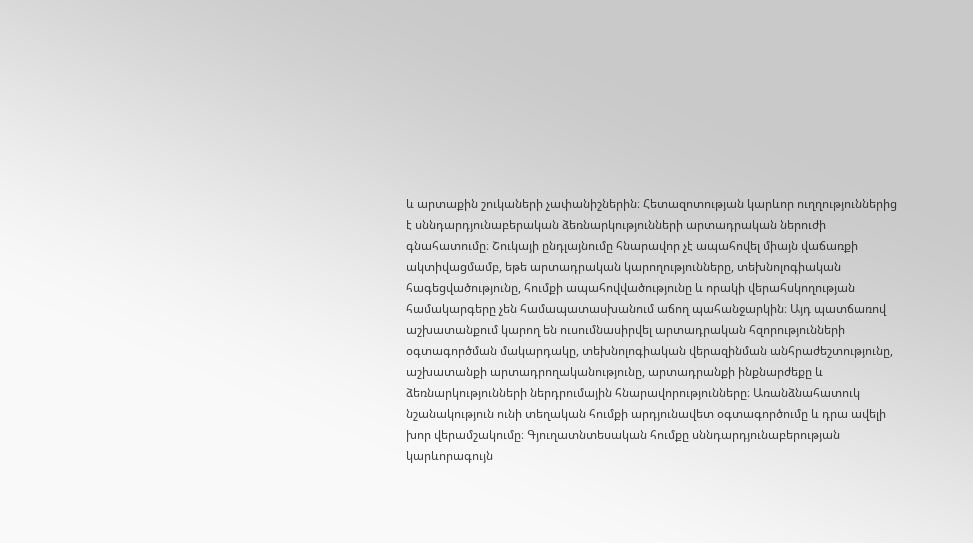և արտաքին շուկաների չափանիշներին։ Հետազոտության կարևոր ուղղություններից է սննդարդյունաբերական ձեռնարկությունների արտադրական ներուժի գնահատումը։ Շուկայի ընդլայնումը հնարավոր չէ ապահովել միայն վաճառքի ակտիվացմամբ, եթե արտադրական կարողությունները, տեխնոլոգիական հագեցվածությունը, հումքի ապահովվածությունը և որակի վերահսկողության համակարգերը չեն համապատասխանում աճող պահանջարկին։ Այդ պատճառով աշխատանքում կարող են ուսումնասիրվել արտադրական հզորությունների օգտագործման մակարդակը, տեխնոլոգիական վերազինման անհրաժեշտությունը, աշխատանքի արտադրողականությունը, արտադրանքի ինքնարժեքը և ձեռնարկությունների ներդրումային հնարավորությունները։ Առանձնահատուկ նշանակություն ունի տեղական հումքի արդյունավետ օգտագործումը և դրա ավելի խոր վերամշակումը։ Գյուղատնտեսական հումքը սննդարդյունաբերության կարևորագույն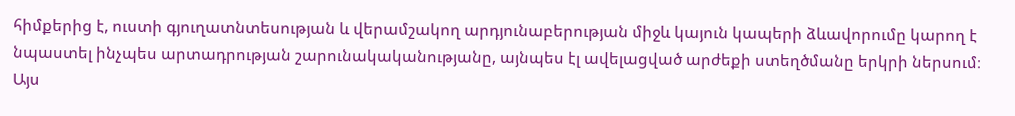հիմքերից է, ուստի գյուղատնտեսության և վերամշակող արդյունաբերության միջև կայուն կապերի ձևավորումը կարող է նպաստել ինչպես արտադրության շարունակականությանը, այնպես էլ ավելացված արժեքի ստեղծմանը երկրի ներսում։ Այս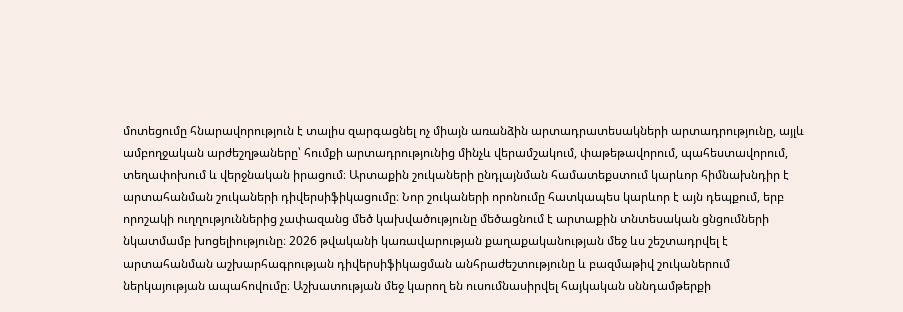մոտեցումը հնարավորություն է տալիս զարգացնել ոչ միայն առանձին արտադրատեսակների արտադրությունը, այլև ամբողջական արժեշղթաները՝ հումքի արտադրությունից մինչև վերամշակում, փաթեթավորում, պահեստավորում, տեղափոխում և վերջնական իրացում։ Արտաքին շուկաների ընդլայնման համատեքստում կարևոր հիմնախնդիր է արտահանման շուկաների դիվերսիֆիկացումը։ Նոր շուկաների որոնումը հատկապես կարևոր է այն դեպքում, երբ որոշակի ուղղություններից չափազանց մեծ կախվածությունը մեծացնում է արտաքին տնտեսական ցնցումների նկատմամբ խոցելիությունը։ 2026 թվականի կառավարության քաղաքականության մեջ ևս շեշտադրվել է արտահանման աշխարհագրության դիվերսիֆիկացման անհրաժեշտությունը և բազմաթիվ շուկաներում ներկայության ապահովումը։ Աշխատության մեջ կարող են ուսումնասիրվել հայկական սննդամթերքի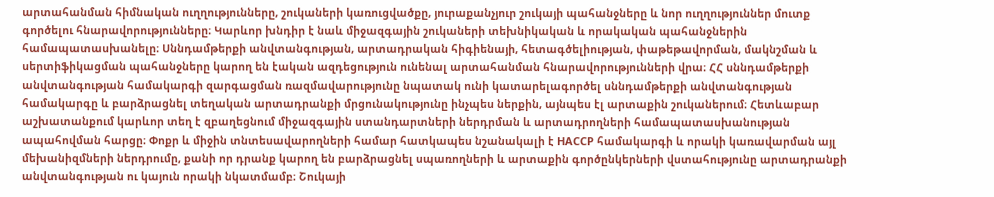արտահանման հիմնական ուղղությունները, շուկաների կառուցվածքը, յուրաքանչյուր շուկայի պահանջները և նոր ուղղություններ մուտք գործելու հնարավորությունները։ Կարևոր խնդիր է նաև միջազգային շուկաների տեխնիկական և որակական պահանջներին համապատասխանելը։ Սննդամթերքի անվտանգության, արտադրական հիգիենայի, հետագծելիության, փաթեթավորման, մակնշման և սերտիֆիկացման պահանջները կարող են էական ազդեցություն ունենալ արտահանման հնարավորությունների վրա։ ՀՀ սննդամթերքի անվտանգության համակարգի զարգացման ռազմավարությունը նպատակ ունի կատարելագործել սննդամթերքի անվտանգության համակարգը և բարձրացնել տեղական արտադրանքի մրցունակությունը ինչպես ներքին, այնպես էլ արտաքին շուկաներում։ Հետևաբար աշխատանքում կարևոր տեղ է զբաղեցնում միջազգային ստանդարտների ներդրման և արտադրողների համապատասխանության ապահովման հարցը։ Փոքր և միջին տնտեսավարողների համար հատկապես նշանակալի է HACCP համակարգի և որակի կառավարման այլ մեխանիզմների ներդրումը, քանի որ դրանք կարող են բարձրացնել սպառողների և արտաքին գործընկերների վստահությունը արտադրանքի անվտանգության ու կայուն որակի նկատմամբ։ Շուկայի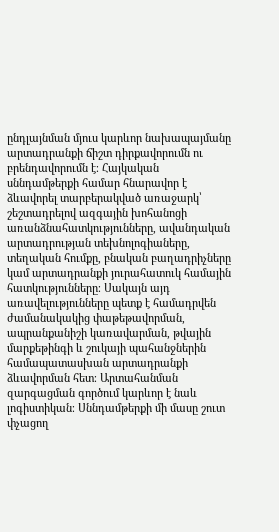ընդլայնման մյուս կարևոր նախապայմանը արտադրանքի ճիշտ դիրքավորումն ու բրենդավորումն է։ Հայկական սննդամթերքի համար հնարավոր է ձևավորել տարբերակված առաջարկ՝ շեշտադրելով ազգային խոհանոցի առանձնահատկությունները, ավանդական արտադրության տեխնոլոգիաները, տեղական հումքը, բնական բաղադրիչները կամ արտադրանքի յուրահատուկ համային հատկությունները։ Սակայն այդ առավելությունները պետք է համադրվեն ժամանակակից փաթեթավորման, ապրանքանիշի կառավարման, թվային մարքեթինգի և շուկայի պահանջներին համապատասխան արտադրանքի ձևավորման հետ։ Արտահանման զարգացման գործում կարևոր է նաև լոգիստիկան։ Սննդամթերքի մի մասը շուտ փչացող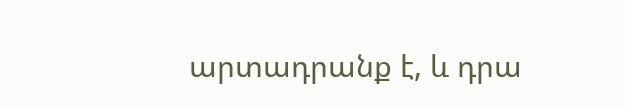արտադրանք է, և դրա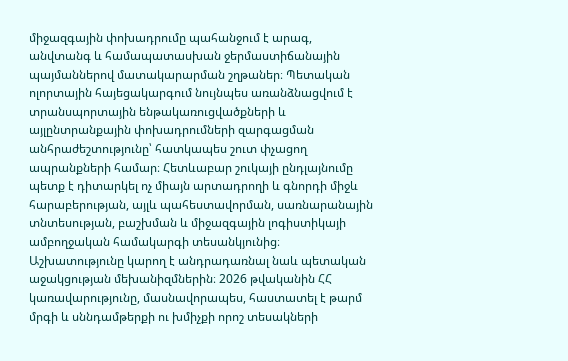միջազգային փոխադրումը պահանջում է արագ, անվտանգ և համապատասխան ջերմաստիճանային պայմաններով մատակարարման շղթաներ։ Պետական ոլորտային հայեցակարգում նույնպես առանձնացվում է տրանսպորտային ենթակառուցվածքների և այլընտրանքային փոխադրումների զարգացման անհրաժեշտությունը՝ հատկապես շուտ փչացող ապրանքների համար։ Հետևաբար շուկայի ընդլայնումը պետք է դիտարկել ոչ միայն արտադրողի և գնորդի միջև հարաբերության, այլև պահեստավորման, սառնարանային տնտեսության, բաշխման և միջազգային լոգիստիկայի ամբողջական համակարգի տեսանկյունից։ Աշխատությունը կարող է անդրադառնալ նաև պետական աջակցության մեխանիզմներին։ 2026 թվականին ՀՀ կառավարությունը, մասնավորապես, հաստատել է թարմ մրգի և սննդամթերքի ու խմիչքի որոշ տեսակների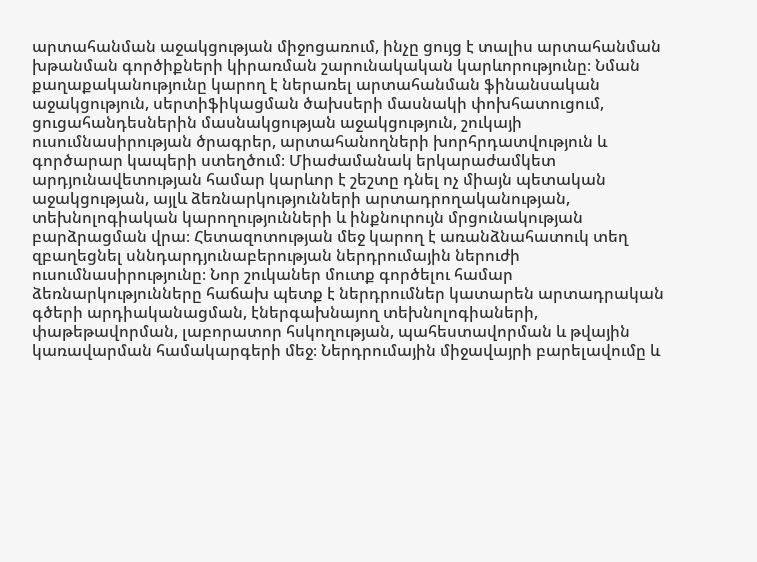արտահանման աջակցության միջոցառում, ինչը ցույց է տալիս արտահանման խթանման գործիքների կիրառման շարունակական կարևորությունը։ Նման քաղաքականությունը կարող է ներառել արտահանման ֆինանսական աջակցություն, սերտիֆիկացման ծախսերի մասնակի փոխհատուցում, ցուցահանդեսներին մասնակցության աջակցություն, շուկայի ուսումնասիրության ծրագրեր, արտահանողների խորհրդատվություն և գործարար կապերի ստեղծում։ Միաժամանակ երկարաժամկետ արդյունավետության համար կարևոր է շեշտը դնել ոչ միայն պետական աջակցության, այլև ձեռնարկությունների արտադրողականության, տեխնոլոգիական կարողությունների և ինքնուրույն մրցունակության բարձրացման վրա։ Հետազոտության մեջ կարող է առանձնահատուկ տեղ զբաղեցնել սննդարդյունաբերության ներդրումային ներուժի ուսումնասիրությունը։ Նոր շուկաներ մուտք գործելու համար ձեռնարկությունները հաճախ պետք է ներդրումներ կատարեն արտադրական գծերի արդիականացման, էներգախնայող տեխնոլոգիաների, փաթեթավորման, լաբորատոր հսկողության, պահեստավորման և թվային կառավարման համակարգերի մեջ։ Ներդրումային միջավայրի բարելավումը և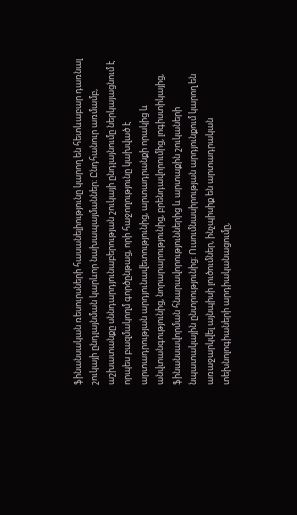ֆինանսական ռեսուրսների հասանելիությունը կարող են հետևաբար դառնալ շուկայի ընդլայնման կարևոր նախապայմաններ։ Ընդհանուր առմամբ, աշխատանքը սննդարդյունաբերության շուկայի ընդլայնումը ներկայացնում է որպես բազմակողմ գործընթաց, որի հաջողությունը կախված է արտադրության արդյունավետությունից, արտադրանքի որակից և անվտանգությունից, նորարարությունից, բրենդավորումից, լոգիստիկայից, ֆինանսավորման հնարավորություններից և արտաքին շուկաների նպատակային ընտրությունից։ Ուսումնասիրության արդյունքում կարող են առաջարկվել այնպիսի լուծումներ, ինչպիսիք են արտադրական տեխնոլոգիաների արդիականացումը,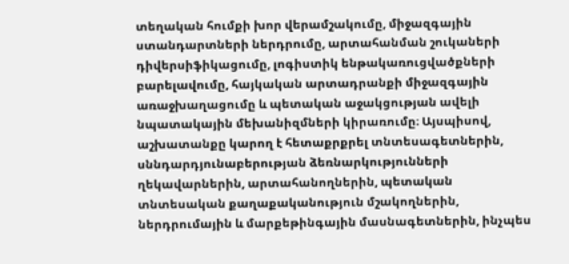տեղական հումքի խոր վերամշակումը, միջազգային ստանդարտների ներդրումը, արտահանման շուկաների դիվերսիֆիկացումը, լոգիստիկ ենթակառուցվածքների բարելավումը, հայկական արտադրանքի միջազգային առաջխաղացումը և պետական աջակցության ավելի նպատակային մեխանիզմների կիրառումը։ Այսպիսով, աշխատանքը կարող է հետաքրքրել տնտեսագետներին, սննդարդյունաբերության ձեռնարկությունների ղեկավարներին, արտահանողներին, պետական տնտեսական քաղաքականություն մշակողներին, ներդրումային և մարքեթինգային մասնագետներին, ինչպես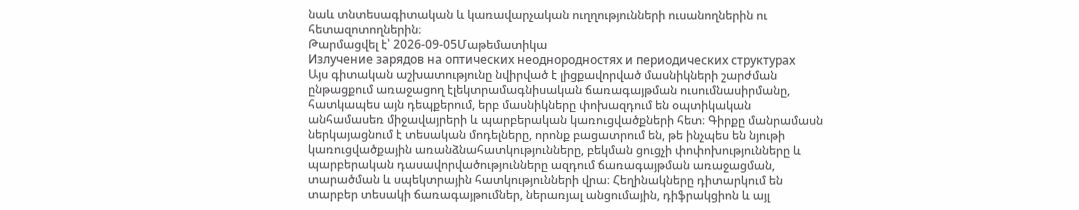նաև տնտեսագիտական և կառավարչական ուղղությունների ուսանողներին ու հետազոտողներին։
Թարմացվել է՝ 2026-09-05Մաթեմատիկա
Излучение зарядов на оптических неоднородностях и периодических структурах
Այս գիտական աշխատությունը նվիրված է լիցքավորված մասնիկների շարժման ընթացքում առաջացող էլեկտրամագնիսական ճառագայթման ուսումնասիրմանը, հատկապես այն դեպքերում, երբ մասնիկները փոխազդում են օպտիկական անհամասեռ միջավայրերի և պարբերական կառուցվածքների հետ։ Գիրքը մանրամասն ներկայացնում է տեսական մոդելները, որոնք բացատրում են, թե ինչպես են նյութի կառուցվածքային առանձնահատկությունները, բեկման ցուցչի փոփոխությունները և պարբերական դասավորվածությունները ազդում ճառագայթման առաջացման, տարածման և սպեկտրային հատկությունների վրա։ Հեղինակները դիտարկում են տարբեր տեսակի ճառագայթումներ, ներառյալ անցումային, դիֆրակցիոն և այլ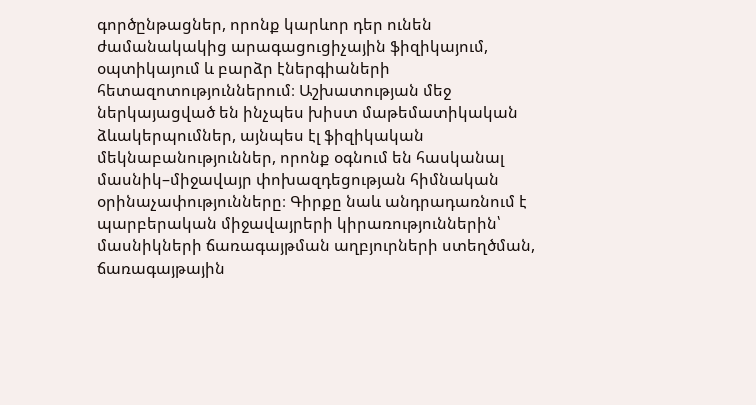գործընթացներ, որոնք կարևոր դեր ունեն ժամանակակից արագացուցիչային ֆիզիկայում, օպտիկայում և բարձր էներգիաների հետազոտություններում։ Աշխատության մեջ ներկայացված են ինչպես խիստ մաթեմատիկական ձևակերպումներ, այնպես էլ ֆիզիկական մեկնաբանություններ, որոնք օգնում են հասկանալ մասնիկ–միջավայր փոխազդեցության հիմնական օրինաչափությունները։ Գիրքը նաև անդրադառնում է պարբերական միջավայրերի կիրառություններին՝ մասնիկների ճառագայթման աղբյուրների ստեղծման, ճառագայթային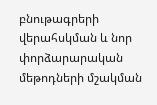բնութագրերի վերահսկման և նոր փորձարարական մեթոդների մշակման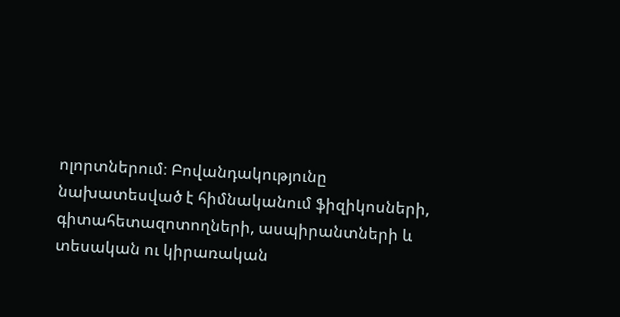ոլորտներում։ Բովանդակությունը նախատեսված է հիմնականում ֆիզիկոսների, գիտահետազոտողների, ասպիրանտների և տեսական ու կիրառական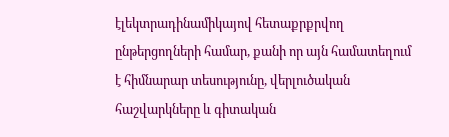էլեկտրադինամիկայով հետաքրքրվող ընթերցողների համար, քանի որ այն համատեղում է հիմնարար տեսությունը, վերլուծական հաշվարկները և գիտական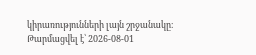կիրառությունների լայն շրջանակը։
Թարմացվել է՝ 2026-08-01